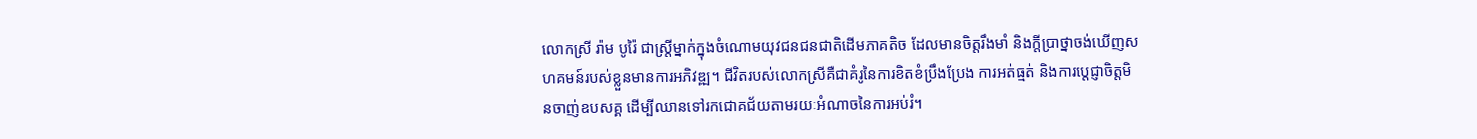លោកស្រី រ៉ាម បូរ៉ៃ ជាស្ត្រីម្នាក់ក្នុងចំណោមយុវជនជនជាតិដើមភាគតិច ដែលមានចិត្តរឹងមាំ និងក្តីប្រាថ្នាចង់ឃើញសហគមន៍របស់ខ្លួនមានការអភិវឌ្ឍ។ ជីវិតរបស់លោកស្រីគឺជាគំរូនៃការខិតខំប្រឹងប្រែង ការអត់ធ្មត់ និងការប្តេជ្ញាចិត្តមិនចាញ់ឧបសគ្គ ដើម្បីឈានទៅរកជោគជ័យតាមរយៈអំណាចនៃការអប់រំ។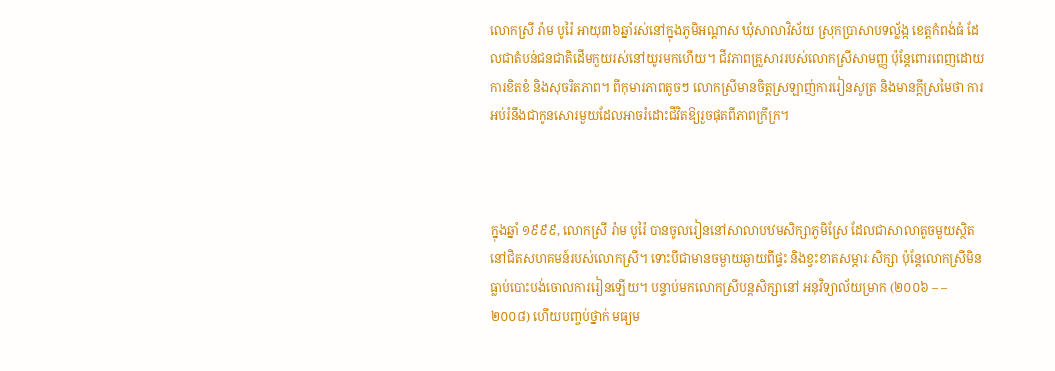លោកស្រី រ៉ាម បូរ៉ៃ អាយុ៣៦ឆ្នាំរស់នៅក្នុងភូមិអណ្តាស ឃុំសាលាវិស័យ ស្រុកប្រាសាបទល្ល័ង្ក ខេត្តកំពង់ធំ ដែលជាតំបន់ជនជាតិដើមកួយរស់នៅយូរមកហើយ។ ជីវភាពគ្រួសាររបស់លោកស្រីសាមញ្ញ ប៉ុន្តែពោរពេញដោយការខិតខំ និងសុចរិតភាព។ ពីកុមារភាពតូចៗ លោកស្រីមានចិត្តស្រឡាញ់ការរៀនសូត្រ និងមានក្តីស្រមៃថា ការអប់រំនឹងជាកូនសោរមួយដែលអាចរំដោះជីវិតឱ្យរួចផុតពីភាពក្រីក្រ។



ក្នុងឆ្នាំ ១៩៩៩, លោកស្រី រ៉ាម បូរ៉ៃ បានចូលរៀននៅសាលាបឋមសិក្សាភូមិស្រែ ដែលជាសាលាតូចមួយស្ថិតនៅជិតសហគមន៍របស់លោកស្រី។ ទោះបីជាមានចម្ងាយឆ្ងាយពីផ្ទះ និងខ្វះខាតសម្ភារៈសិក្សា ប៉ុន្តែលោកស្រីមិនធ្លាប់បោះបង់ចោលការរៀនឡើយ។ បន្ទាប់មកលោកស្រីបន្តសិក្សានៅ អនុវិទ្យាល័យម្រាក (២០០៦ – –២០០៨) ហើយបញ្ចប់ថ្នាក់ មធ្យម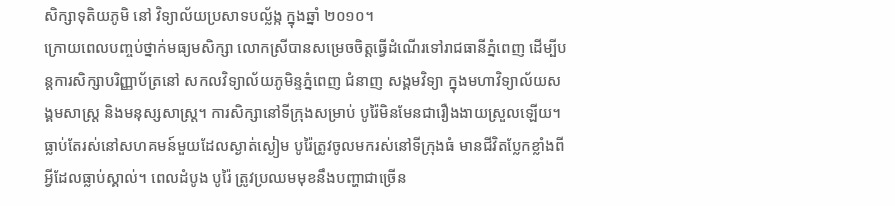សិក្សាទុតិយភូមិ នៅ វិទ្យាល័យប្រសាទបល្ល័ង្ក ក្នុងឆ្នាំ ២០១០។
ក្រោយពេលបញ្ចប់ថ្នាក់មធ្យមសិក្សា លោកស្រីបានសម្រេចចិត្តធ្វើដំណើរទៅរាជធានីភ្នំពេញ ដើម្បីបន្តការសិក្សាបរិញ្ញាប័ត្រនៅ សកលវិទ្យាល័យភូមិន្ទភ្នំពេញ ជំនាញ សង្គមវិទ្យា ក្នុងមហាវិទ្យាល័យសង្គមសាស្ត្រ និងមនុស្សសាស្ត្រ។ ការសិក្សានៅទីក្រុងសម្រាប់ បូរ៉ៃមិនមែនជារឿងងាយស្រួលឡើយ។ ធ្លាប់តែរស់នៅសហគមន៍មួយដែលស្ងាត់ស្ងៀម បូរ៉ៃត្រូវចូលមករស់នៅទីក្រុងធំ មានជីវិតប្លែកខ្លាំងពីអ្វីដែលធ្លាប់ស្គាល់។ ពេលដំបូង បូរ៉ៃ ត្រូវប្រឈមមុខនឹងបញ្ហាជាច្រើន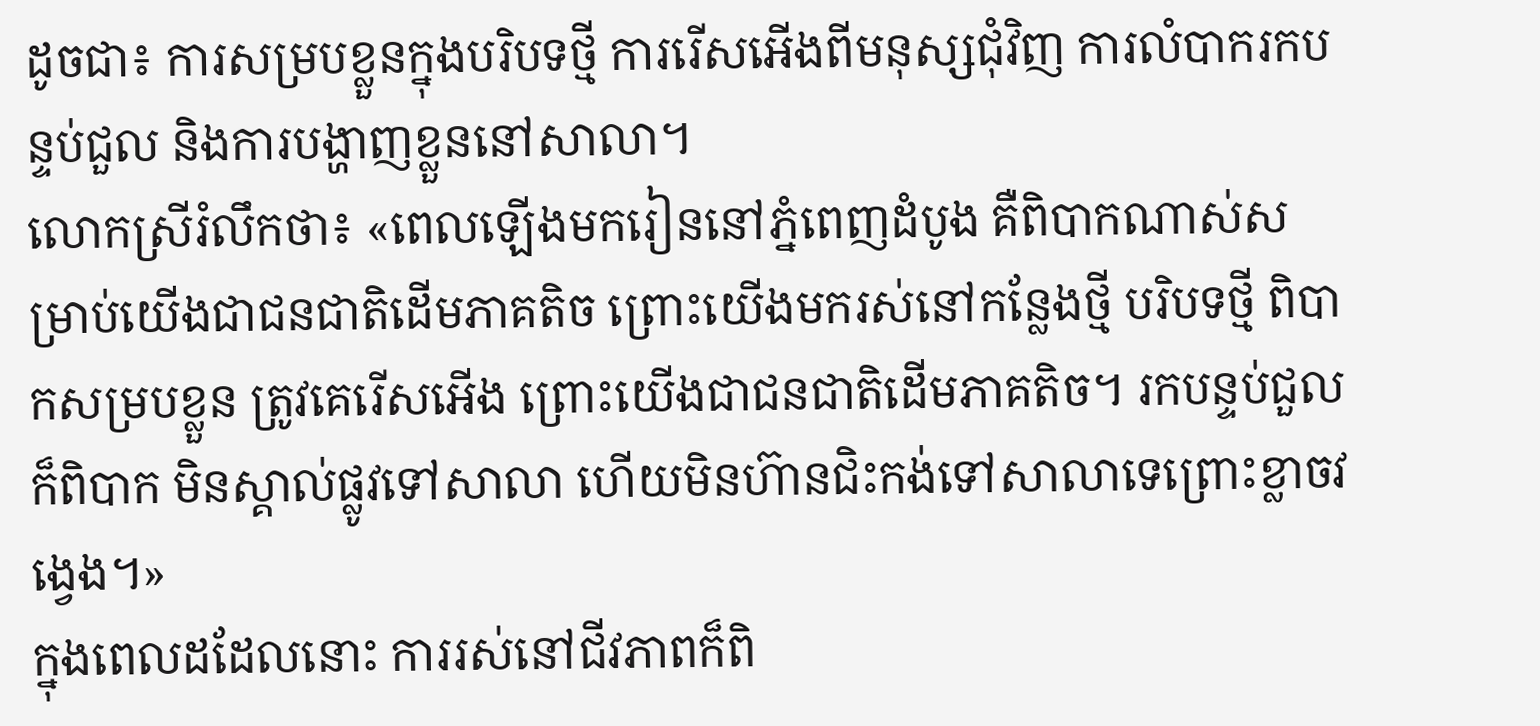ដូចជា៖ ការសម្របខ្លួនក្នុងបរិបទថ្មី ការរើសអើងពីមនុស្សជុំវិញ ការលំបាករកបន្ទប់ជួល និងការបង្ហាញខ្លួននៅសាលា។
លោកស្រីរំលឹកថា៖ «ពេលឡើងមករៀននៅភ្នំពេញដំបូង គឺពិបាកណាស់សម្រាប់យើងជាជនជាតិដើមភាគតិច ព្រោះយើងមករស់នៅកន្លែងថ្មី បរិបទថ្មី ពិបាកសម្របខ្លួន ត្រូវគេរើសអើង ព្រោះយើងជាជនជាតិដើមភាគតិច។ រកបន្ទប់ជួលក៏ពិបាក មិនស្គាល់ផ្លូវទៅសាលា ហើយមិនហ៊ានជិះកង់ទៅសាលាទេព្រោះខ្លាចវង្វេង។»
ក្នុងពេលដដែលនោះ ការរស់នៅជីវភាពក៏ពិ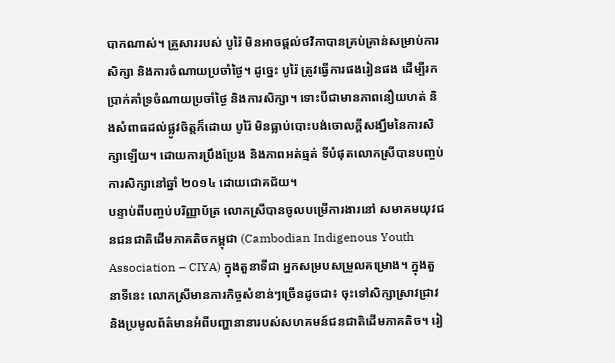បាកណាស់។ គ្រួសាររបស់ បូរ៉ៃ មិនអាចផ្តល់ថវិកាបានគ្រប់គ្រាន់សម្រាប់ការសិក្សា និងការចំណាយប្រចាំថ្ងៃ។ ដូច្នេះ បូរ៉ៃ ត្រូវធ្វើការផងរៀនផង ដើម្បីរកប្រាក់គាំទ្រចំណាយប្រចាំថ្ងៃ និងការសិក្សា។ ទោះបីជាមានភាពនឿយហត់ និងសំពាធដល់ផ្លូវចិត្តក៏ដោយ បូរ៉ៃ មិនធ្លាប់បោះបង់ចោលក្តីសង្ឃឹមនៃការសិក្សាឡើយ។ ដោយការប្រឹងប្រែង និងភាពអត់ធ្មត់ ទីបំផុតលោកស្រីបានបញ្ចប់ការសិក្សានៅឆ្នាំ ២០១៤ ដោយជោគជ័យ។
បន្ទាប់ពីបញ្ចប់បរិញ្ញាប័ត្រ លោកស្រីបានចូលបម្រើការងារនៅ សមាគមយុវជនជនជាតិដើមភាគតិចកម្ពុជា (Cambodian Indigenous Youth Association – CIYA) ក្នុងតួនាទីជា អ្នកសម្របសម្រួលគម្រោង។ ក្នុងតួនាទីនេះ លោកស្រីមានភារកិច្ចសំខាន់ៗច្រើនដូចជា៖ ចុះទៅសិក្សាស្រាវជ្រាវ និងប្រមូលព័ត៌មានអំពីបញ្ហានានារបស់សហគមន៍ជនជាតិដើមភាគតិច។ រៀ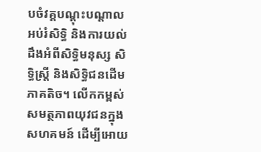បចំវគ្គបណ្តុះបណ្តាលអប់រំសិទ្ធិ និងការយល់ដឹងអំពីសិទ្ធិមនុស្ស សិទ្ធិស្ត្រី និងសិទ្ធិជនដើមភាគតិច។ លើកកម្ពស់សមត្ថភាពយុវជនក្នុងសហគមន៍ ដើម្បីអោយ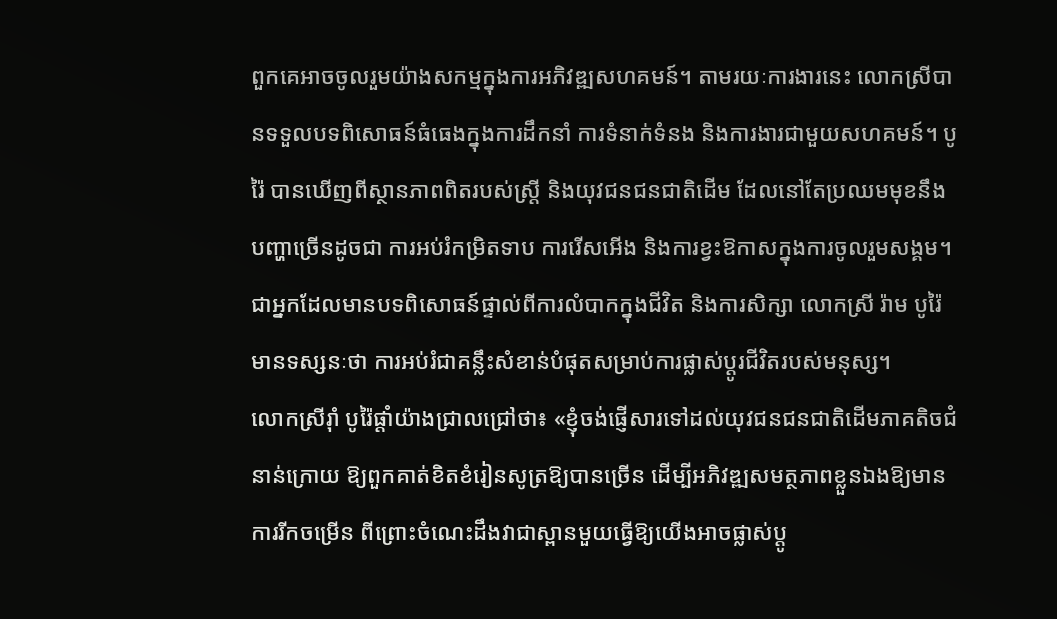ពួកគេអាចចូលរួមយ៉ាងសកម្មក្នុងការអភិវឌ្ឍសហគមន៍។ តាមរយៈការងារនេះ លោកស្រីបានទទួលបទពិសោធន៍ធំធេងក្នុងការដឹកនាំ ការទំនាក់ទំនង និងការងារជាមួយសហគមន៍។ បូរ៉ៃ បានឃើញពីស្ថានភាពពិតរបស់ស្រ្តី និងយុវជនជនជាតិដើម ដែលនៅតែប្រឈមមុខនឹងបញ្ហាច្រើនដូចជា ការអប់រំកម្រិតទាប ការរើសអើង និងការខ្វះឱកាសក្នុងការចូលរួមសង្គម។ ជាអ្នកដែលមានបទពិសោធន៍ផ្ទាល់ពីការលំបាកក្នុងជីវិត និងការសិក្សា លោកស្រី រ៉ាម បូរ៉ៃ មានទស្សនៈថា ការអប់រំជាគន្លឹះសំខាន់បំផុតសម្រាប់ការផ្លាស់ប្តូរជីវិតរបស់មនុស្ស។
លោកស្រីរ៉ាំ បូរ៉ៃផ្តាំយ៉ាងជ្រាលជ្រៅថា៖ «ខ្ញុំចង់ផ្ញើសារទៅដល់យុវជនជនជាតិដើមភាគតិចជំនាន់ក្រោយ ឱ្យពួកគាត់ខិតខំរៀនសូត្រឱ្យបានច្រើន ដើម្បីអភិវឌ្ឍសមត្ថភាពខ្លួនឯងឱ្យមានការរីកចម្រើន ពីព្រោះចំណេះដឹងវាជាស្ពានមួយធ្វើឱ្យយើងអាចផ្លាស់ប្តូ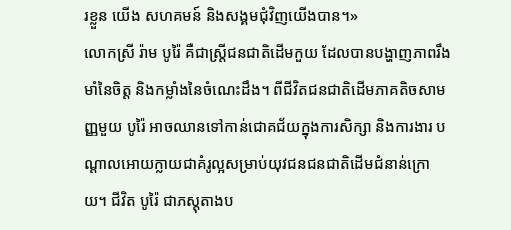រខ្លួន យើង សហគមន៍ និងសង្គមជុំវិញយើងបាន។»
លោកស្រី រ៉ាម បូរ៉ៃ គឺជាស្ត្រីជនជាតិដើមកួយ ដែលបានបង្ហាញភាពរឹងមាំនៃចិត្ត និងកម្លាំងនៃចំណេះដឹង។ ពីជីវិតជនជាតិដើមភាគតិចសាមញ្ញមួយ បូរ៉ៃ អាចឈានទៅកាន់ជោគជ័យក្នុងការសិក្សា និងការងារ បណ្តាលអោយក្លាយជាគំរូល្អសម្រាប់យុវជនជនជាតិដើមជំនាន់ក្រោយ។ ជីវិត បូរ៉ៃ ជាភស្តុតាងប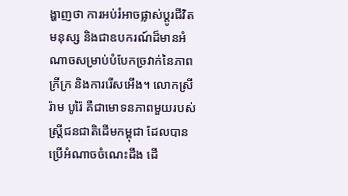ង្ហាញថា ការអប់រំអាចផ្លាស់ប្តូរជីវិតមនុស្ស និងជាឧបករណ៍ដ៏មានអំណាចសម្រាប់បំបែកច្រវាក់នៃភាពក្រីក្រ និងការរើសអើង។ លោកស្រី រ៉ាម បូរ៉ៃ គឺជាមោទនភាពមួយរបស់ស្រ្តីជនជាតិដើមកម្ពុជា ដែលបានប្រើអំណាចចំណេះដឹង ដើ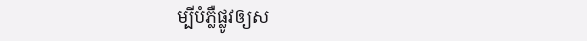ម្បីបំភ្លឺផ្លូវឲ្យស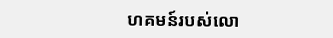ហគមន៍របស់លោ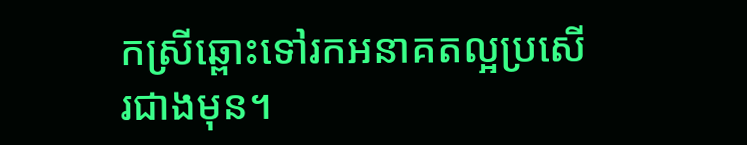កស្រីឆ្ពោះទៅរកអនាគតល្អប្រសើរជាងមុន។